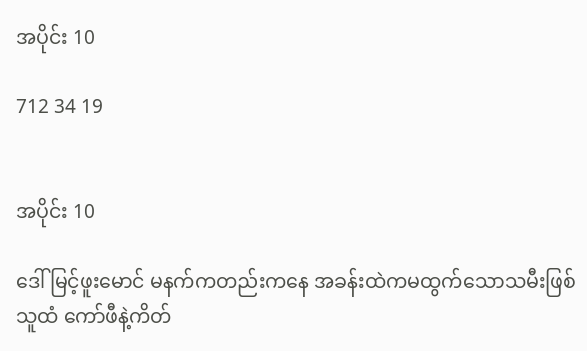အပိုင်း 10

712 34 19


အပိုင်း 10

ဒေါ်မြင့်ဖူးမောင် မနက်ကတည်းကနေ အခန်းထဲကမထွက်သောသမီးဖြစ်သူထံ ကော်ဖီနဲ့ကိတ်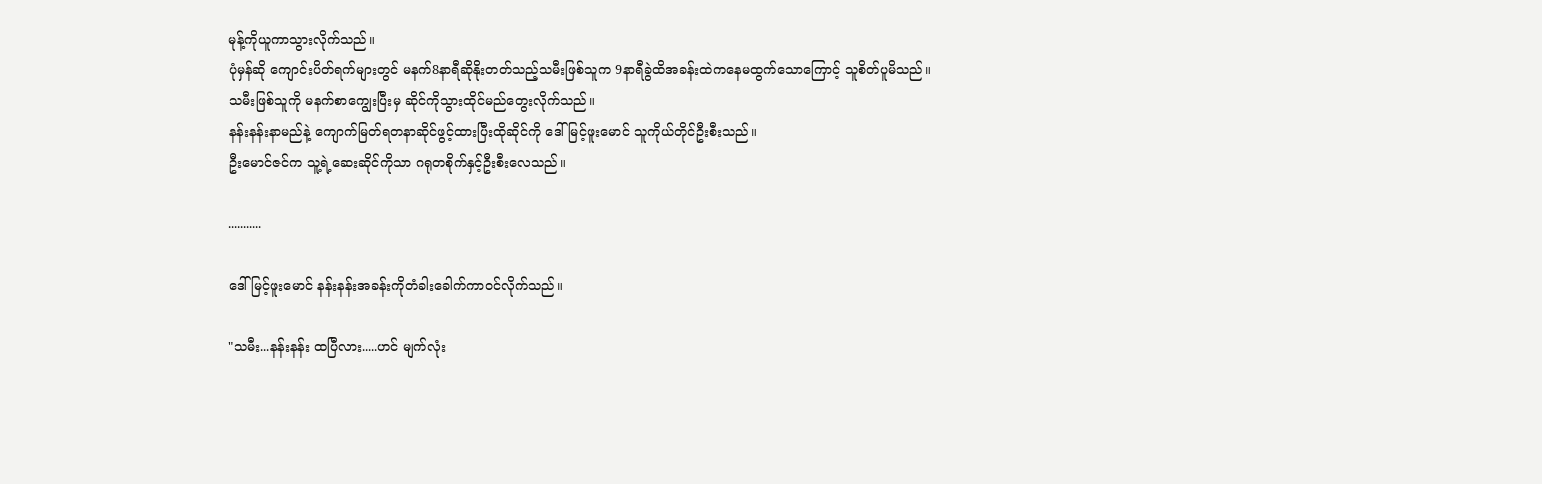မုန့်ကိုယူကာသွားလိုက်သည်။
ပုံမှန်ဆို ကျောင်းပိတ်ရက်များတွင် မနက်8နာရီဆိုနိုးတတ်သည့်သမီးဖြစ်သူက 9နာရီခွဲထိအခန်းထဲကနေမထွက်သောကြောင့် သူစိတ်ပူမိသည်။
သမီးဖြစ်သူကို မနက်စာကျွေးပြီးမှ ဆိုင်ကိုသွားထိုင်မည်တွေးလိုက်သည်။
နန်းနန်းနာမည်နဲ့ ကျောက်မြတ်ရတနာဆိုင်ဖွင့်ထားပြီးထိုဆိုင်ကို ဒေါ်မြင့်ဖူးမောင် သူကိုယ်တိုင်ဦးစီးသည်။
ဦးမောင်ဇင်က သူ့ရဲ့ဆေးဆိုင်ကိုသာ ဂရုတစိုက်နှင့်ဦးစီးလေသည်။

...........

ဒေါ်မြင့်ဖူးမောင် နန်းနန်းအခန်းကိုတံခါးခေါက်ကာဝင်လိုက်သည်။

"သမီး...နန်းနန်း ထပြီလား.....ဟင် မျက်လုံး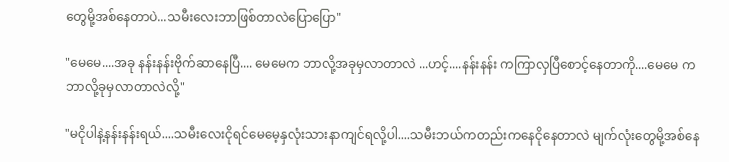တွေမို့အစ်နေတာပဲ...သမီးလေးဘာဖြစ်တာလဲပြောပြော"

"မေမေ....အခု နန်းနန်းဗိုက်ဆာနေပြီ.... မေမေက ဘာလို့အခုမှလာတာလဲ ...ဟင့်....နန်းနန်း ကကြာလှပြီစောင့်နေတာကို....မေမေ ကဘာလို့ခုမှလာတာလဲလို့"

"မငိုပါနဲ့နန်းနန်းရယ်....သမီးလေးငိုရင်မေမေ့နှလုံးသားနာကျင်ရလို့ပါ....သမီးဘယ်ကတည်းကနေငိုနေတာလဲ မျက်လုံးတွေမို့အစ်နေ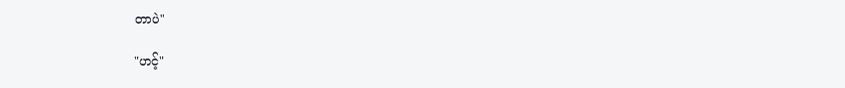တာပဲ"

"ဟင့်"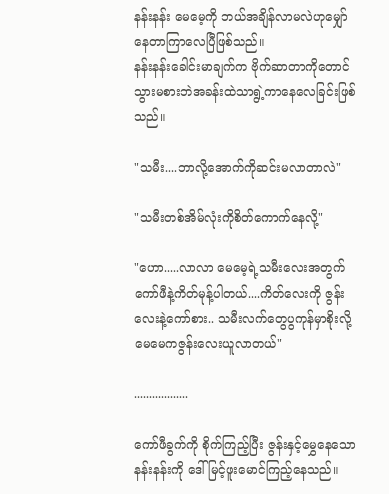နန်းနန်း မေမေ့ကို ဘယ်အချိန်လာမလဲဟုမျှော်နေတာကြာလေပြီဖြစ်သည်။
နန်းနန်းခေါင်းမာချက်က ဗိုက်ဆာတာကိုတောင်သွားမစားဘဲအခန်းထဲသာရွဲ့ကာနေလေခြင်းဖြစ်သည်။

"သမီး....ဘာလို့အောက်ကိုဆင်းမလာတာလဲ"

"သမီးတစ်အိမ်လုံးကိုစိတ်ကောက်နေလို့"

"ဟော.....လာလာ မေမေ့ရဲ့သမီးလေးအတွက် ကော်ဖီနဲ့ကိတ်မုန့်ပါတယ်....ကိတ်လေးကို ဇွန်းလေးနဲ့ကော်စား.. သမီးလက်တွေပွကုန်မှာစိုးလို့မေမေကဇွန်းလေးယူလာတယ်"

..................

ကော်ဖီခွက်ကို စိုက်ကြည့်ပြီး ဇွန်းနှင့်မွှေနေသောနန်းနန်းကို ဒေါ်မြင့်ဖူးမောင်ကြည့်နေသည်။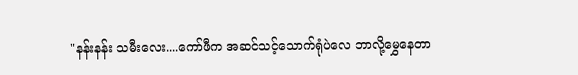"နန်းနန်း သမီးလေး....ကော်ဖီက အဆင်သင့်သောက်ရုံပဲလေ ဘာလို့မွှေနေတာ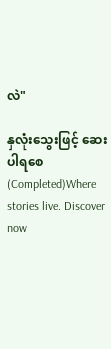လဲ"

နှလုံးသွေးဖြင့် ဆေးပါရစေ (Completed)Where stories live. Discover now